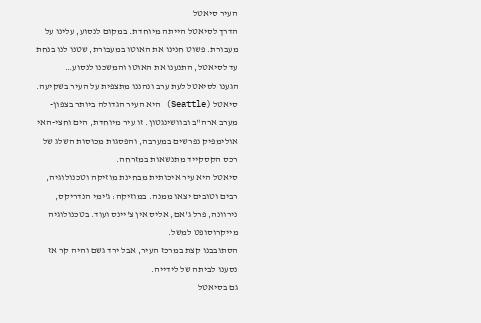העיר סיאטל
הדרך לסיאטל הייתה מיוחדת. במקום לנסוע, עלינו על מעבורת. פשוט חנינו את האוטו במעבורת, שטנו לנו בנחת עד לסיאטל, התנענו את האוטו והמשכנו לנסוע…
הגענו לסיאטל לעת ערב ונהננו מתצפית על העיר בשקיעה.
סיאטל (Seattle) היא העיר הגדולה ביותר בצפון-מערב ארה"ב ובוושינגטון. זו עיר מיוחדת, הים וחצי-האי אולימפיק נפרשים במערבה, והפסגות מכוסות השלג של רכס הקסקייד מתנשאות במזרחה.
סיאטל היא עיר איכותית מבחינת מוזיקה וטכנולוגיה, רבים וטובים יצאו ממנה. במוזיקה: ג'ימי הנדריקס, נירוונה, פרל ג'אם, אליס אין צ'יינס ועוד. בטכנולוגיה מייקרוסופט למשל.
הסתובבנו קצת במרכז העיר, אבל ירד גשם והיה קר אז נסענו לביתה של לידייה.
גם בסיאטל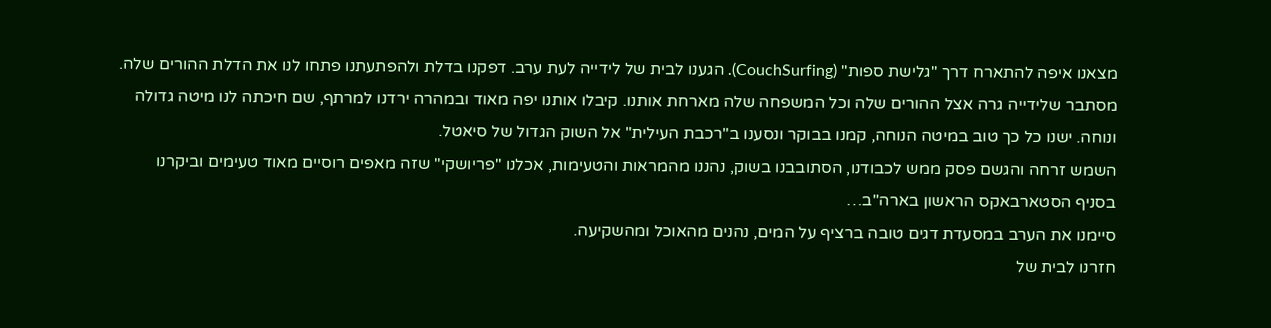מצאנו איפה להתארח דרך "גלישת ספות" (CouchSurfing). הגענו לבית של לידייה לעת ערב. דפקנו בדלת ולהפתעתנו פתחו לנו את הדלת ההורים שלה. מסתבר שלידייה גרה אצל ההורים שלה וכל המשפחה שלה מארחת אותנו. קיבלו אותנו יפה מאוד ובמהרה ירדנו למרתף, שם חיכתה לנו מיטה גדולה ונוחה. ישנו כל כך טוב במיטה הנוחה, קמנו בבוקר ונסענו ב"רכבת העילית" אל השוק הגדול של סיאטל.
השמש זרחה והגשם פסק ממש לכבודנו, הסתובבנו בשוק, נהננו מהמראות והטעימות, אכלנו "פריושקי" שזה מאפים רוסיים מאוד טעימים וביקרנו בסניף הסטארבאקס הראשון בארה"ב…
סיימנו את הערב במסעדת דגים טובה ברציף על המים, נהנים מהאוכל ומהשקיעה.
חזרנו לבית של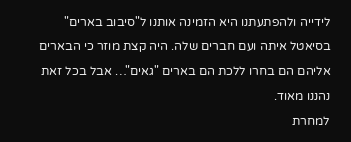לידייה ולהפתעתנו היא הזמינה אותנו ל"סיבוב בארים" בסיאטל איתה ועם חברים שלה. היה קצת מוזר כי הבארים אליהם הם בחרו ללכת הם בארים "גאים"… אבל בכל זאת נהננו מאוד.
למחרת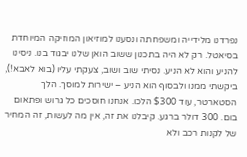נפרדנו מלידייה ומשפחתה ונסענו למוזיאון המוזיקה המיוחדת בסיאטל. רק לא היה בתכנון ששוב הואן שלנו יבגוד בנו. ניסינו להניע והוא לא הניע. נסיתי שוב ושוב, צעקתי עליו (בוא לאבא!), ביקשתי ממנו ולבסוף הוא הניע – ישירות למוסך. הלך הסטארטר, עוד $300 הלכו. אנחנו חוסכים כל גרוש ופתאום בום. 300 דולר ברגע. קיבלנו את זה, אין מה לעשות, זה המחיר של לקנות רכב ולא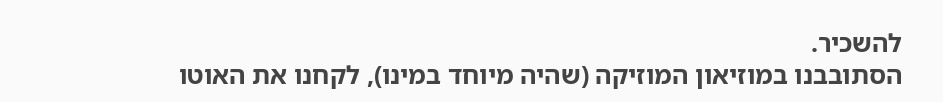להשכיר.
הסתובבנו במוזיאון המוזיקה (שהיה מיוחד במינו), לקחנו את האוטו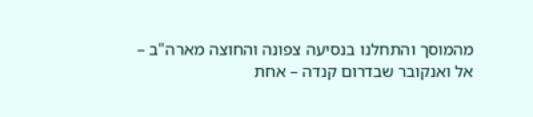מהמוסך והתחלנו בנסיעה צפונה והחוצה מארה"ב – אל ואנקובר שבדרום קנדה – אחת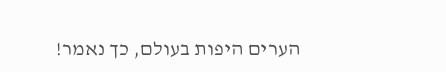הערים היפות בעולם, כך נאמר!